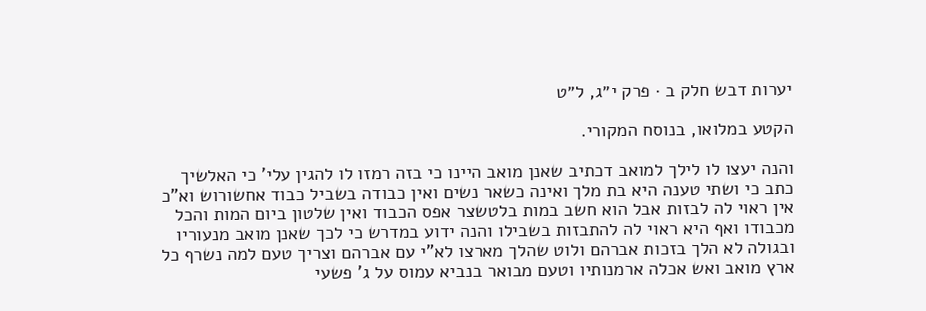יערות דבש חלק ב · פרק י״ג, ל״ט

הקטע במלואו, בנוסח המקורי.

והנה יעצו לו לילך למואב דכתיב שאנן מואב היינו כי בזה רמזו לו להגין עלי' כי האלשיך כתב כי ושתי טענה היא בת מלך ואינה כשאר נשים ואין כבודה בשביל כבוד אחשורוש וא"כ אין ראוי לה לבזות אבל הוא חשב במות בלטשצר אפס הכבוד ואין שלטון ביום המות והכל מכבודו ואף היא ראוי לה להתבזות בשבילו והנה ידוע במדרש כי לכך שאנן מואב מנעוריו ובגולה לא הלך בזכות אברהם ולוט שהלך מארצו לא"י עם אברהם וצריך טעם למה נשרף כל ארץ מואב ואש אכלה ארמנותיו וטעם מבואר בנביא עמוס על ג' פשעי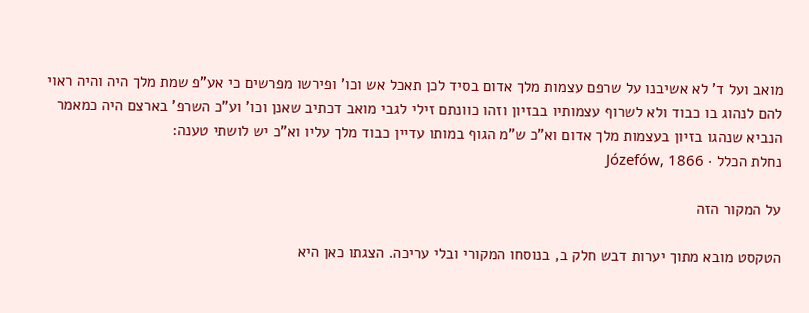מואב ועל ד' לא אשיבנו על שרפם עצמות מלך אדום בסיד לכן תאכל אש וכו' ופירשו מפרשים כי אע"פ שמת מלך היה והיה ראוי להם לנהוג בו כבוד ולא לשרוף עצמותיו בבזיון וזהו כוונתם זילי לגבי מואב דכתיב שאנן וכו' וע"כ השרפ' בארצם היה כמאמר הנביא שנהגו בזיון בעצמות מלך אדום וא"כ ש"מ הגוף במותו עדיין כבוד מלך עליו וא"כ יש לושתי טענה:
נחלת הכלל · Józefów, 1866

על המקור הזה

הטקסט מובא מתוך יערות דבש חלק ב, בנוסחו המקורי ובלי עריכה. הצגתו כאן היא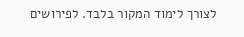לצורך לימוד המקור בלבד. לפירושים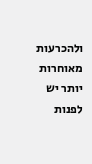ולהכרעות מאוחרות יותר יש לפנות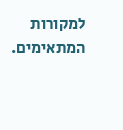למקורות המתאימים.